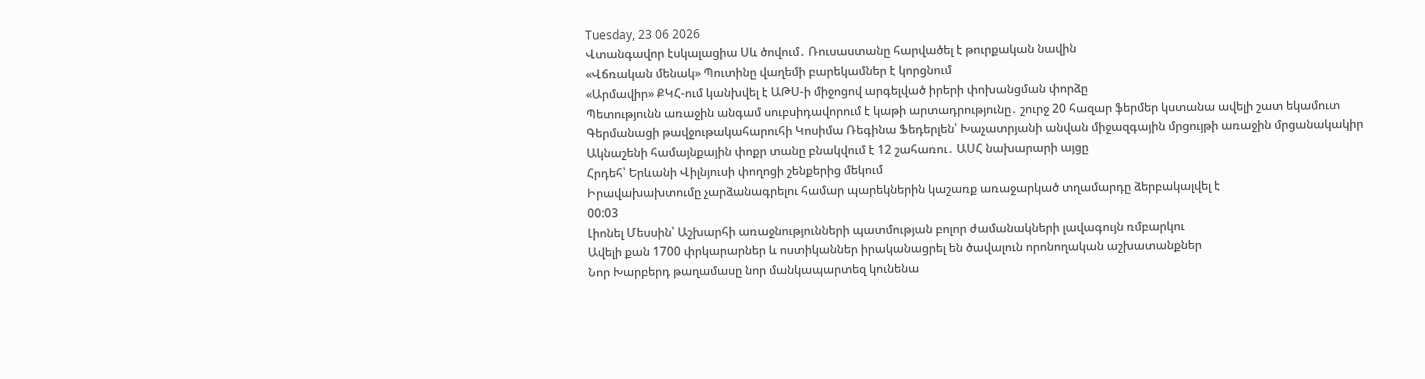Tuesday, 23 06 2026
Վտանգավոր էսկալացիա Սև ծովում․ Ռուսաստանը հարվածել է թուրքական նավին
«Վճռական մենակ» Պուտինը վաղեմի բարեկամներ է կորցնում
«Արմավիր» ՔԿՀ-ում կանխվել է ԱԹՍ-ի միջոցով արգելված իրերի փոխանցման փորձը
Պետությունն առաջին անգամ սուբսիդավորում է կաթի արտադրությունը․ շուրջ 20 հազար ֆերմեր կստանա ավելի շատ եկամուտ
Գերմանացի թավջութակահարուհի Կոսիմա Ռեգինա Ֆեդերլեն՝ Խաչատրյանի անվան միջազգային մրցույթի առաջին մրցանակակիր
Ակնաշենի համայնքային փոքր տանը բնակվում է 12 շահառու․ ԱՍՀ նախարարի այցը
Հրդեհ՝ Երևանի Վիլնյուսի փողոցի շենքերից մեկում
Իրավախախտումը չարձանագրելու համար պարեկներին կաշառք առաջարկած տղամարդը ձերբակալվել է
00:03
Լիոնել Մեսսին՝ Աշխարհի առաջնությունների պատմության բոլոր ժամանակների լավագույն ռմբարկու
Ավելի քան 1700 փրկարարներ և ոստիկաններ իրականացրել են ծավալուն որոնողական աշխատանքներ
Նոր Խարբերդ թաղամասը նոր մանկապարտեզ կունենա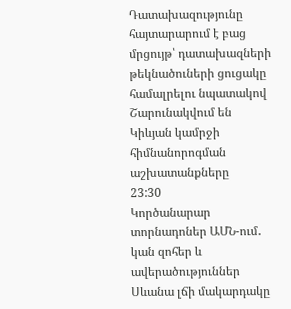Դատախազությունը հայտարարում է բաց մրցույթ՝ դատախազների թեկնածուների ցուցակը համալրելու նպատակով
Շարունակվում են Կիևյան կամրջի հիմնանորոգման աշխատանքները
23:30
Կործանարար տորնադոներ ԱՄՆ-ում․ կան զոհեր և ավերածություններ
Սևանա լճի մակարդակը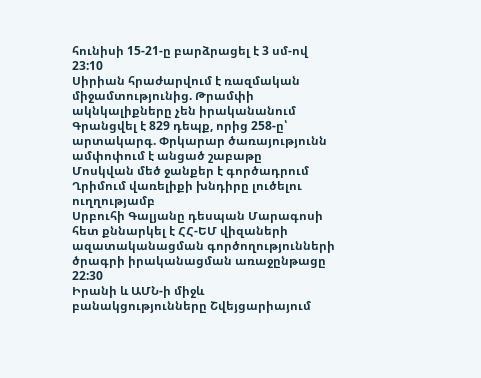հունիսի 15-21-ը բարձրացել է 3 սմ-ով
23:10
Սիրիան հրաժարվում է ռազմական միջամտությունից. Թրամփի ակնկալիքները չեն իրականանում
Գրանցվել է 829 դեպք, որից 258-ը՝ արտակարգ. Փրկարար ծառայությունն ամփոփում է անցած շաբաթը
Մոսկվան մեծ ջանքեր է գործադրում Ղրիմում վառելիքի խնդիրը լուծելու ուղղությամբ
Սրբուհի Գալյանը դեսպան Մարագոսի հետ քննարկել է ՀՀ-ԵՄ վիզաների ազատականացման գործողությունների ծրագրի իրականացման առաջընթացը
22:30
Իրանի և ԱՄՆ-ի միջև բանակցությունները Շվեյցարիայում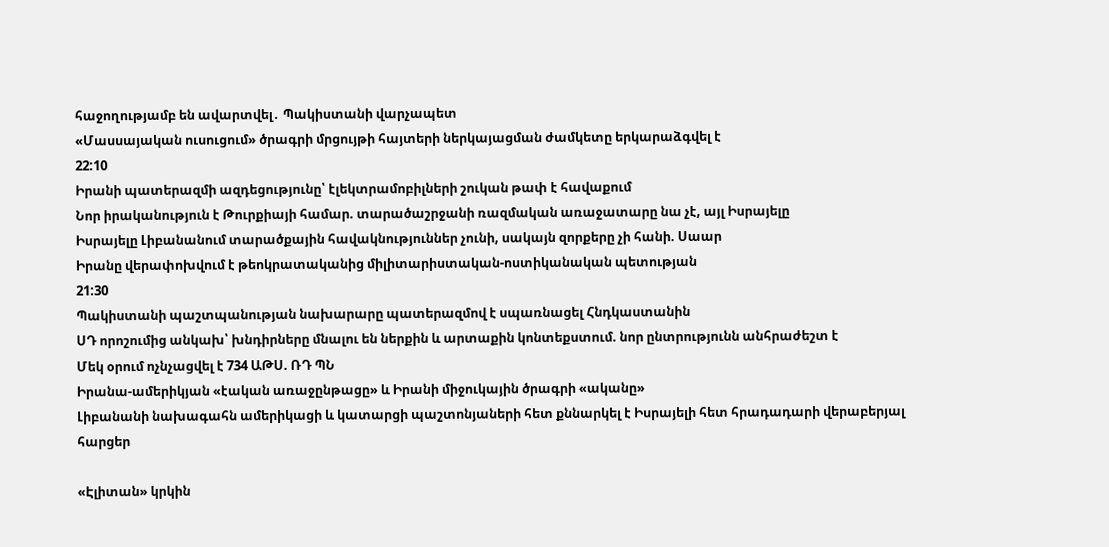հաջողությամբ են ավարտվել․ Պակիստանի վարչապետ
«Մասսայական ուսուցում» ծրագրի մրցույթի հայտերի ներկայացման ժամկետը երկարաձգվել է
22:10
Իրանի պատերազմի ազդեցությունը՝ էլեկտրամոբիլների շուկան թափ է հավաքում
Նոր իրականություն է Թուրքիայի համար. տարածաշրջանի ռազմական առաջատարը նա չէ, այլ Իսրայելը
Իսրայելը Լիբանանում տարածքային հավակնություններ չունի, սակայն զորքերը չի հանի. Սաար
Իրանը վերափոխվում է թեոկրատականից միլիտարիստական-ոստիկանական պետության
21:30
Պակիստանի պաշտպանության նախարարը պատերազմով է սպառնացել Հնդկաստանին
ՍԴ որոշումից անկախ՝ խնդիրները մնալու են ներքին և արտաքին կոնտեքստում. նոր ընտրությունն անհրաժեշտ է
Մեկ օրում ոչնչացվել է 734 ԱԹՍ. ՌԴ ՊՆ
Իրանա-ամերիկյան «էական առաջընթացը» և Իրանի միջուկային ծրագրի «ականը»
Լիբանանի նախագահն ամերիկացի և կատարցի պաշտոնյաների հետ քննարկել է Իսրայելի հետ հրադադարի վերաբերյալ հարցեր

«Էլիտան» կրկին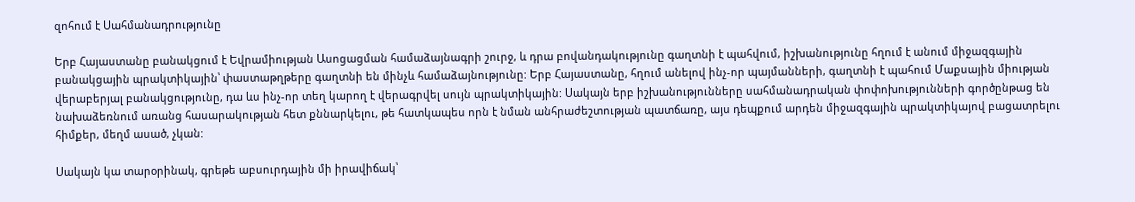զոհում է Սահմանադրությունը

Երբ Հայաստանը բանակցում է Եվրամիության Ասոցացման համաձայնագրի շուրջ, և դրա բովանդակությունը գաղտնի է պահվում, իշխանությունը հղում է անում միջազգային բանակցային պրակտիկային՝ փաստաթղթերը գաղտնի են մինչև համաձայնությունը: Երբ Հայաստանը, հղում անելով ինչ-որ պայմանների, գաղտնի է պահում Մաքսային միության վերաբերյալ բանակցությունը, դա ևս ինչ-որ տեղ կարող է վերագրվել սույն պրակտիկային: Սակայն երբ իշխանությունները սահմանադրական փոփոխությունների գործընթաց են նախաձեռնում առանց հասարակության հետ քննարկելու, թե հատկապես որն է նման անհրաժեշտության պատճառը, այս դեպքում արդեն միջազգային պրակտիկայով բացատրելու հիմքեր, մեղմ ասած, չկան:

Սակայն կա տարօրինակ, գրեթե աբսուրդային մի իրավիճակ՝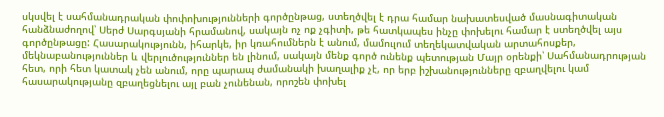սկսվել է սահմանադրական փոփոխությունների գործընթաց, ստեղծվել է դրա համար նախատեսված մասնագիտական հանձնաժողով՝ Սերժ Սարգսյանի հրամանով, սակայն ոչ ոք չգիտի, թե հատկապես ինչը փոխելու համար է ստեղծվել այս գործընթացը: Հասարակությունն, իհարկե, իր կռահումներն է անում, մամուլում տեղեկատվական արտահոսքեր, մեկնաբանություններ և վերլուծություններ են լինում, սակայն մենք գործ ունենք պետության Մայր օրենքի՝ Սահմանադրության հետ, որի հետ կատակ չեն անում, որը պարապ ժամանակի խաղալիք չէ, որ երբ իշխանությունները զբաղվելու կամ հասարակությանը զբաղեցնելու այլ բան չունենան, որոշեն փոխել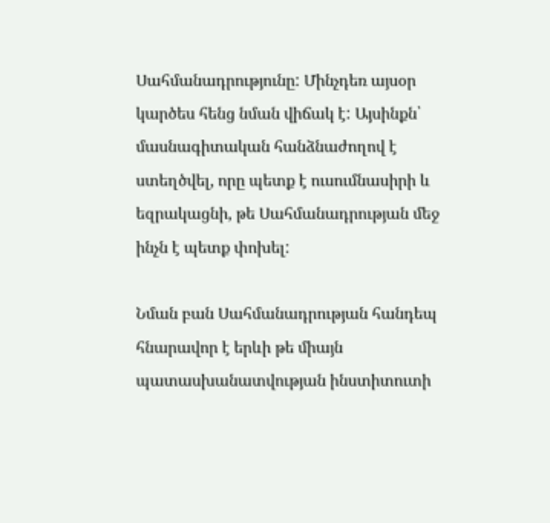Սահմանադրությունը: Մինչդեռ այսօր կարծես հենց նման վիճակ է: Այսինքն՝ մասնագիտական հանձնաժողով է ստեղծվել, որը պետք է ուսումնասիրի և եզրակացնի, թե Սահմանադրության մեջ ինչն է պետք փոխել:

Նման բան Սահմանադրության հանդեպ հնարավոր է երևի թե միայն պատասխանատվության ինստիտուտի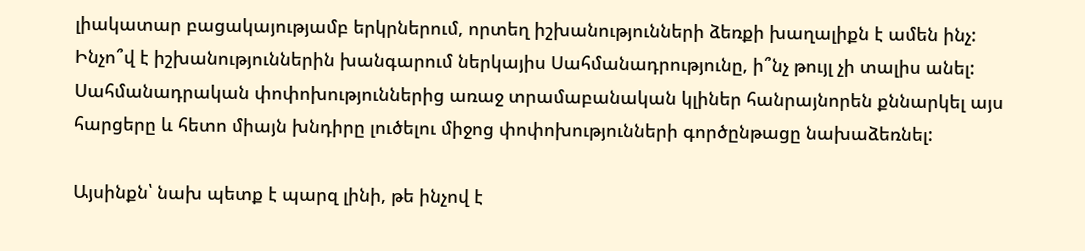լիակատար բացակայությամբ երկրներում, որտեղ իշխանությունների ձեռքի խաղալիքն է ամեն ինչ: Ինչո՞վ է իշխանություններին խանգարում ներկայիս Սահմանադրությունը, ի՞նչ թույլ չի տալիս անել: Սահմանադրական փոփոխություններից առաջ տրամաբանական կլիներ հանրայնորեն քննարկել այս հարցերը և հետո միայն խնդիրը լուծելու միջոց փոփոխությունների գործընթացը նախաձեռնել:

Այսինքն՝ նախ պետք է պարզ լինի, թե ինչով է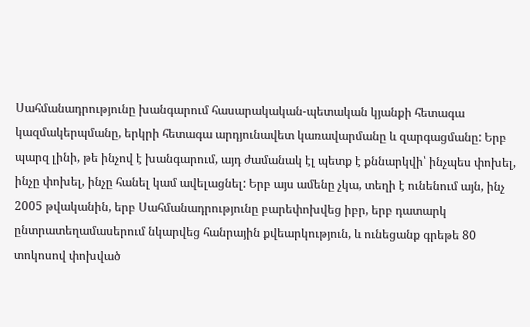Սահմանադրությունը խանգարում հասարակական-պետական կյանքի հետագա կազմակերպմանը, երկրի հետագա արդյունավետ կառավարմանը և զարգացմանը: Երբ պարզ լինի, թե ինչով է խանգարում, այդ ժամանակ էլ պետք է քննարկվի՝ ինչպես փոխել, ինչը փոխել, ինչը հանել կամ ավելացնել: Երբ այս ամենը չկա, տեղի է ունենում այն, ինչ 2005 թվականին, երբ Սահմանադրությունը բարեփոխվեց իբր, երբ դատարկ ընտրատեղամասերում նկարվեց հանրային քվեարկություն, և ունեցանք գրեթե 80 տոկոսով փոխված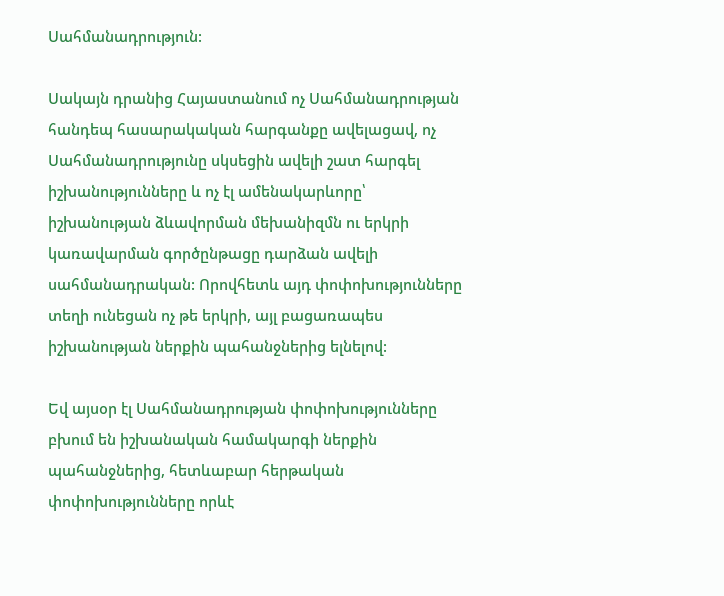Սահմանադրություն:

Սակայն դրանից Հայաստանում ոչ Սահմանադրության հանդեպ հասարակական հարգանքը ավելացավ, ոչ Սահմանադրությունը սկսեցին ավելի շատ հարգել իշխանությունները և ոչ էլ ամենակարևորը՝ իշխանության ձևավորման մեխանիզմն ու երկրի կառավարման գործընթացը դարձան ավելի սահմանադրական: Որովհետև այդ փոփոխությունները տեղի ունեցան ոչ թե երկրի, այլ բացառապես իշխանության ներքին պահանջներից ելնելով:

Եվ այսօր էլ Սահմանադրության փոփոխությունները բխում են իշխանական համակարգի ներքին պահանջներից, հետևաբար հերթական փոփոխությունները որևէ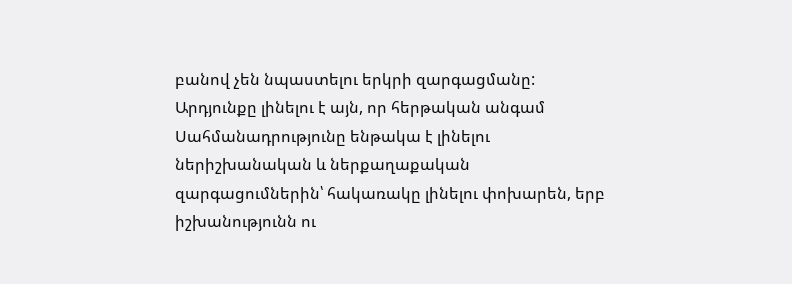բանով չեն նպաստելու երկրի զարգացմանը: Արդյունքը լինելու է այն, որ հերթական անգամ Սահմանադրությունը ենթակա է լինելու ներիշխանական և ներքաղաքական զարգացումներին՝ հակառակը լինելու փոխարեն, երբ իշխանությունն ու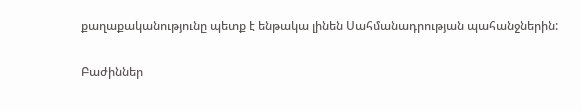քաղաքականությունը պետք է ենթակա լինեն Սահմանադրության պահանջներին:

Բաժիններ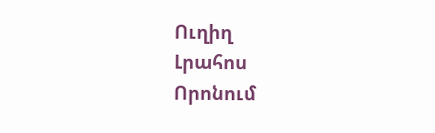Ուղիղ
Լրահոս
Որոնում